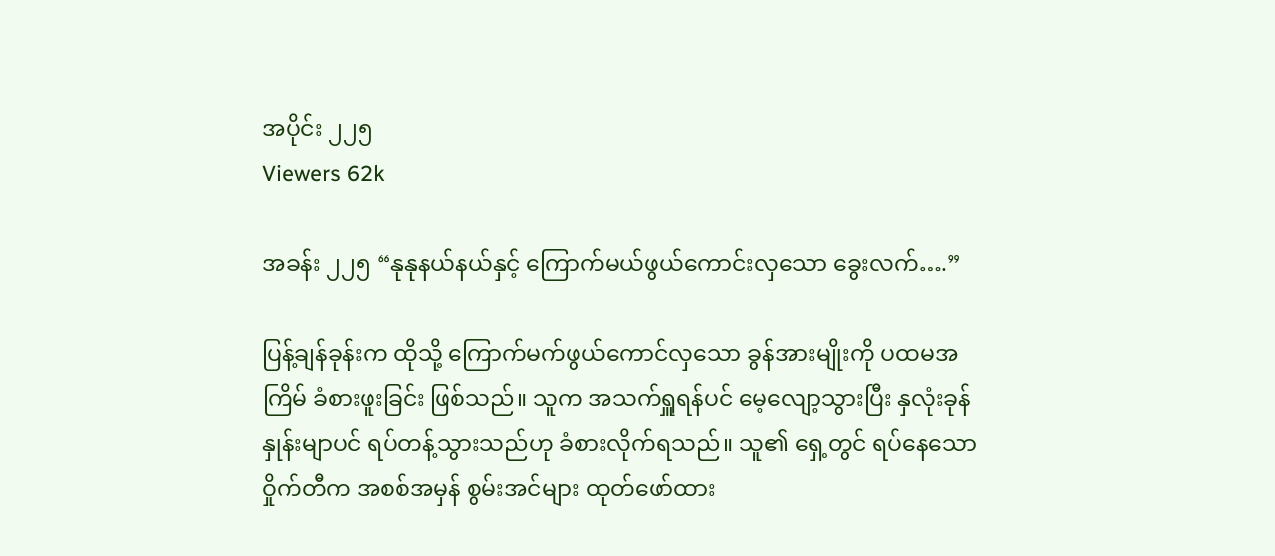အပိုင်း ၂၂၅
Viewers 62k

အခန်း ၂၂၅ “နုနုနယ်နယ်နှင့် ကြောက်မယ်ဖွယ်ကောင်းလှသော ခွေးလက်….”

ပြန့်ချန်ခုန်းက ထိုသို့ ကြောက်မက်ဖွယ်ကောင်လှသော ခွန်အားမျိုးကို ပထမအကြိမ် ခံစားဖူးခြင်း ဖြစ်သည်။ သူက အသက်ရှူရန်ပင် မေ့လျော့သွားပြီး နှလုံးခုန်နှုန်းမျာပင် ရပ်တန့်သွားသည်ဟု ခံစားလိုက်ရသည်။ သူ၏ ရှေ့တွင် ရပ်နေသော ဝှိုက်တီက အစစ်အမှန် စွမ်းအင်များ ထုတ်ဖော်ထား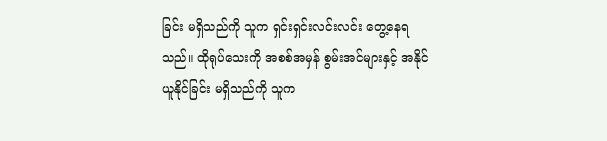ခြင်း မရှိသည်ကို သူက ရှင်းရှင်းလင်းလင်း တွေ့နေရသည်။ ထိုရုပ်သေးကို အစစ်အမှန် စွမ်းအင်များနှင့် အနိုင်ယူနိုင်ခြင်း မရှိသည်ကို သူက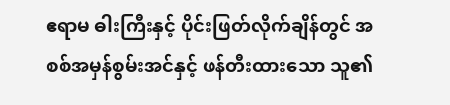ဧရာမ ဓါးကြီးနှင့် ပိုင်းဖြတ်လိုက်ချိန်တွင် အစစ်အမှန်စွမ်းအင်နှင့် ဖန်တီးထားသော သူ၏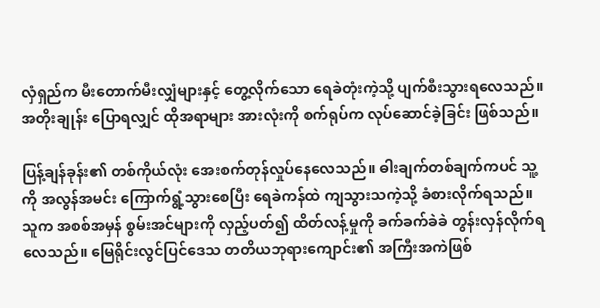လှံရှည်က မီးတောက်မီးလျှံများနှင့် တွေ့လိုက်သော ရေခဲတုံးကဲ့သို့ ပျက်စီးသွားရလေသည်။ အတိုးချုန်း ပြောရလျှင် ထိုအရာများ အားလုံးကို စက်ရုပ်က လုပ်ဆောင်ခဲ့ခြင်း ဖြစ်သည်။

ပြန့်ချန်ခုန်း၏ တစ်ကိုယ်လုံး အေးစက်တုန်လှုပ်နေလေသည်။ ဓါးချက်တစ်ချက်ကပင် သူ့ကို အလွန်အမင်း ကြောက်ရွံ့သွားစေပြီး ရေခဲကန်ထဲ ကျသွားသကဲ့သို့ ခံစားလိုက်ရသည်။ သူက အစစ်အမှန် စွမ်းအင်များကို လှည့်ပတ်၍ ထိတ်လန့်မှုကို ခက်ခက်ခဲခဲ တွန်းလှန်လိုက်ရလေသည်။ မြေရိုင်းလွင်ပြင်ဒေသ တတိယဘုရားကျောင်း၏ အကြီးအကဲဖြစ်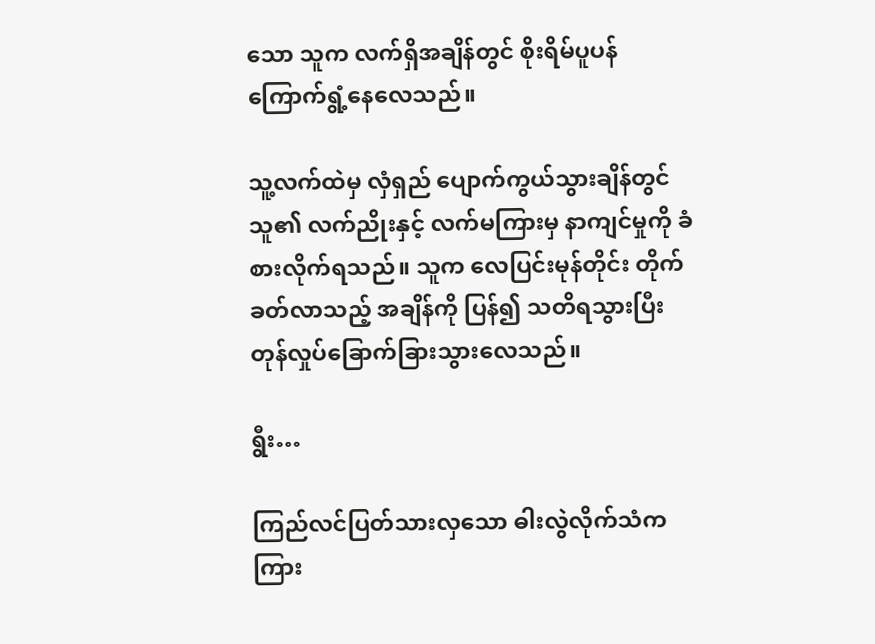သော သူက လက်ရှိအချိန်တွင် စိုးရိမ်ပူပန် ကြောက်ရွံ့နေလေသည်။

သူ့လက်ထဲမှ လှံရှည် ပျောက်ကွယ်သွားချိန်တွင် သူ၏ လက်ညိုးနှင့် လက်မကြားမှ နာကျင်မှုကို ခံစားလိုက်ရသည်။ သူက လေပြင်းမုန်တိုင်း တိုက်ခတ်လာသည့် အချိန်ကို ပြန်၍ သတိရသွားပြီး တုန်လှုပ်ခြောက်ခြားသွားလေသည်။

ရွီး…

ကြည်လင်ပြတ်သားလှသော ဓါးလွဲလိုက်သံက ကြား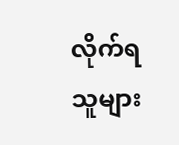လိုက်ရသူများ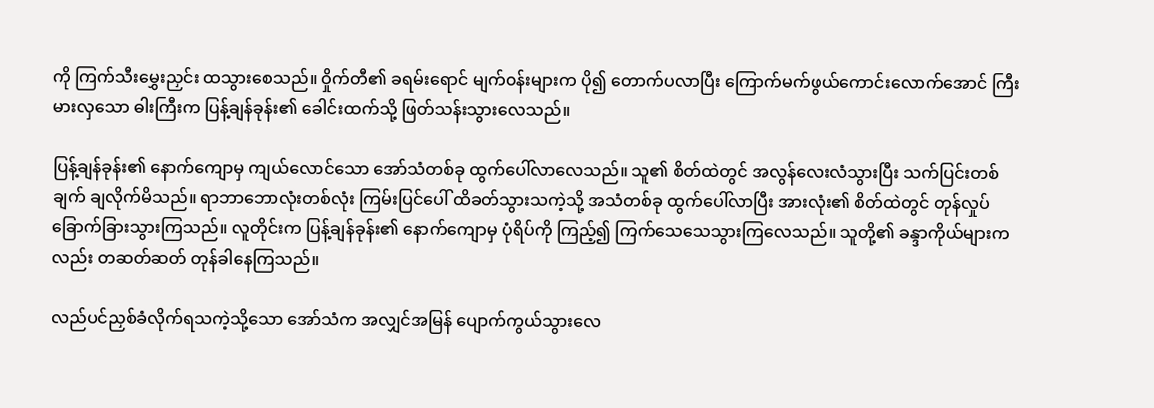ကို ကြက်သီးမွှေးညှင်း ထသွားစေသည်။ ဝှိုက်တီ၏ ခရမ်းရောင် မျက်၀န်းများက ပို၍ တောက်ပလာပြီး ကြောက်မက်ဖွယ်ကောင်းလောက်အောင် ကြီးမားလှသော ဓါးကြီးက ပြန့်ချန်ခုန်း၏ ခေါင်းထက်သို့ ဖြတ်သန်းသွားလေသည်။

ပြန့်ချန်ခုန်း၏ နောက်ကျောမှ ကျယ်လောင်သော အော်သံတစ်ခု ထွက်ပေါ်လာလေသည်။ သူ၏ စိတ်ထဲတွင် အလွန်လေးလံသွားပြီး သက်ပြင်းတစ်ချက် ချလိုက်မိသည်။ ရာဘာဘောလုံးတစ်လုံး ကြမ်းပြင်ပေါ် ထိခတ်သွားသကဲ့သို့ အသံတစ်ခု ထွက်ပေါ်လာပြီး အားလုံး၏ စိတ်ထဲတွင် တုန်လှုပ်ခြောက်ခြားသွားကြသည်။ လူတိုင်းက ပြန့်ချန်ခုန်း၏ နောက်ကျောမှ ပုံရိပ်ကို ကြည့်၍ ကြက်သေသေသွားကြလေသည်။ သူတို့၏ ခန္ဒာကိုယ်များကလည်း တဆတ်ဆတ် တုန်ခါနေကြသည်။

လည်ပင်ညှစ်ခံလိုက်ရသကဲ့သို့သော အော်သံက အလျှင်အမြန် ပျောက်ကွယ်သွားလေ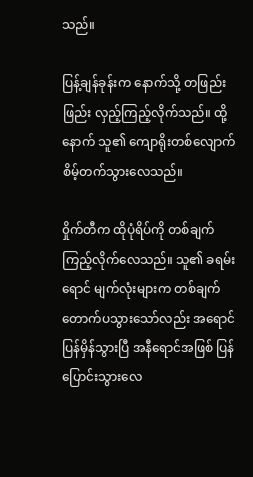သည်။

ပြန့်ချန်ခုန်းက နောက်သို့ တဖြည်းဖြည်း လှည့်ကြည့်လိုက်သည်။ ထို့နောက် သူ၏ ကျောရိုးတစ်လျောက် စိမ့်တက်သွားလေသည်။

၀ှိုက်တီက ထိုပုံရိပ်ကို တစ်ချက်ကြည့်လိုက်လေသည်။ သူ၏ ခရမ်းရောင် မျက်လုံးများက တစ်ချက် တောက်ပသွားသော်လည်း အရောင်ပြန်မှိန်သွားပြီ အနီရောင်အဖြစ် ပြန်ပြောင်းသွားလေ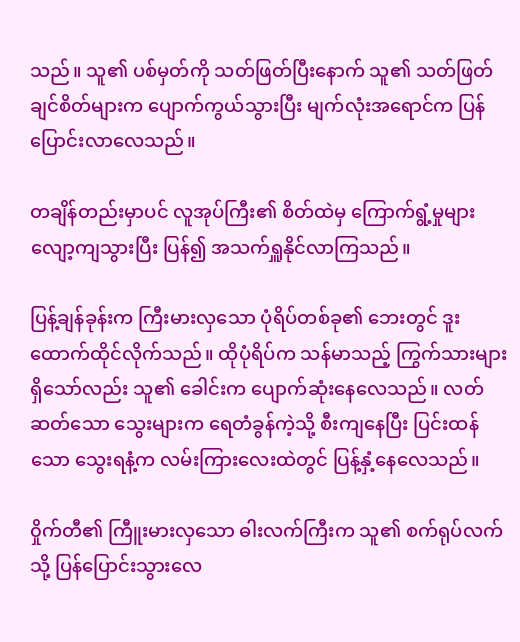သည်။ သူ၏ ပစ်မှတ်ကို သတ်ဖြတ်ပြီးနောက် သူ၏ သတ်ဖြတ်ချင်စိတ်များက ပျောက်ကွယ်သွားပြီး မျက်လုံးအရောင်က ပြန်ပြောင်းလာလေသည်။

တချိန်တည်းမှာပင် လူအုပ်ကြီး၏ စိတ်ထဲမှ ကြောက်ရွံ့မှုများ လျော့ကျသွားပြီး ပြန်၍ အသက်ရှူနိုင်လာကြသည်။

ပြန့်ချန်ခုန်းက ကြီးမားလှသော ပုံရိပ်တစ်ခု၏ ဘေးတွင် ဒူးထောက်ထိုင်လိုက်သည်။ ထိုပုံရိပ်က သန်မာသည့် ကြွက်သားများ ရှိသော်လည်း သူ၏ ခေါင်းက ပျောက်ဆုံးနေလေသည်။ လတ်ဆတ်သော သွေးများက ရေတံခွန်ကဲ့သို့ စီးကျနေပြီး ပြင်းထန်သော သွေးရနံ့က လမ်းကြားလေးထဲတွင် ပြန့်နှံ့နေလေသည်။

၀ှိုက်တီ၏ ကြီူးမားလှသော ဓါးလက်ကြီးက သူ၏ စက်ရုပ်လက်သို့ ပြန်ပြောင်းသွားလေ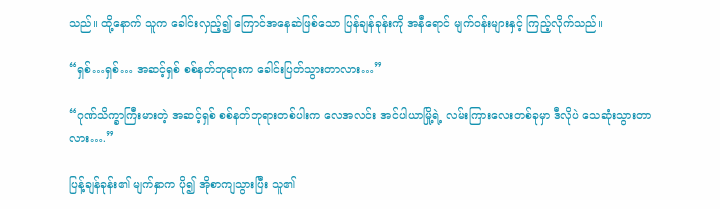သည်။ ထို့နောက် သူက ခေါင်းလှည့်၍ ကြောင်အနေဆဲဖြစ်သော ပြန်ချန်ခုန်းကို အနီရောင် မျက်၀န်းများနှင့် ကြည့်လိုက်သည်။

“ရှစ်…ရှစ်… အဆင့်ရှစ် စစ်နတ်ဘုရားက ခေါင်းပြတ်သွားတာလား…”

“ဂုဏ်သိက္ခာကြီးမားတဲ့ အဆင့်ရှစ် စစ်နတ်ဘုရားတစ်ပါးက လေအလင်း အင်ပါယာမြို့ရဲ့ လမ်းကြားလေးတစ်ခုမှာ ဒီလိုပဲ သေဆုံးသွားတာလား….”

ပြန့်ချန်ခုန်း၏ မျက်နှာက ပို၍ အိုစာကျသွားပြီး သူ၏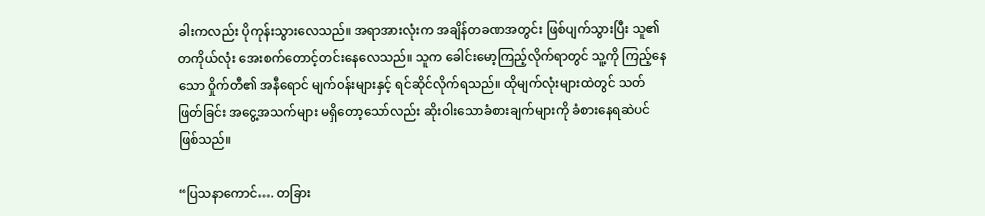ခါးကလည်း ပိုကုန်းသွားလေသည်။ အရာအားလုံးက အချိန်တခဏအတွင်း ဖြစ်ပျက်သွားပြီး သူ၏ တကိုယ်လုံး အေးစက်တောင့်တင်းနေလေသည်။ သူက ခေါင်းမော့ကြည့်လိုက်ရာတွင် သူ့ကို ကြည့်နေသော ဝှိုက်တီ၏ အနီရောင် မျက်၀န်းများနှင့် ရင်ဆိုင်လိုက်ရသည်။ ထိုမျက်လုံးများထဲတွင် သတ်ဖြတ်ခြင်း အငွေ့အသက်များ မရှိတော့သော်လည်း ဆိုးဝါးသောခံစားချက်များကို ခံစားနေရဆဲပင် ဖြစ်သည်။

“ပြသနာကောင်…. တခြား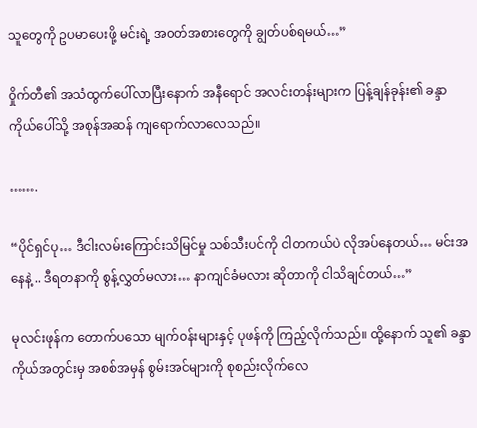သူတွေကို ဥပမာပေးဖို့ မင်းရဲ့ အ၀တ်အစားတွေကို ချွတ်ပစ်ရမယ်…”

၀ှိုက်တီ၏ အသံထွက်ပေါ်လာပြီးနောက် အနီရောင် အလင်းတန်းများက ပြန့်ချန်ခုန်း၏ ခန္ဒာကိုယ်ပေါ်သို့ အစုန်အဆန် ကျရောက်လာလေသည်။

…….

“ပိုင်ရှင်ပု… ဒီငါးလမ်းကြောင်းသိမြင်မှု သစ်သီးပင်ကို ငါတကယ်ပဲ လိုအပ်နေတယ်… မင်းအနေနဲ့ .. ဒီရတနာကို စွန့်လွှတ်မလား… နာကျင်ခံမလား ဆိုတာကို ငါသိချင်တယ်…”

မုလင်းဖုန်က တောက်ပသော မျက်၀န်းများနှင့် ပုဖန်ကို ကြည့်လိုက်သည်။ ထို့နောက် သူ၏ ခန္ဒာကိုယ်အတွင်းမှ အစစ်အမှန် စွမ်းအင်များကို စုစည်းလိုက်လေ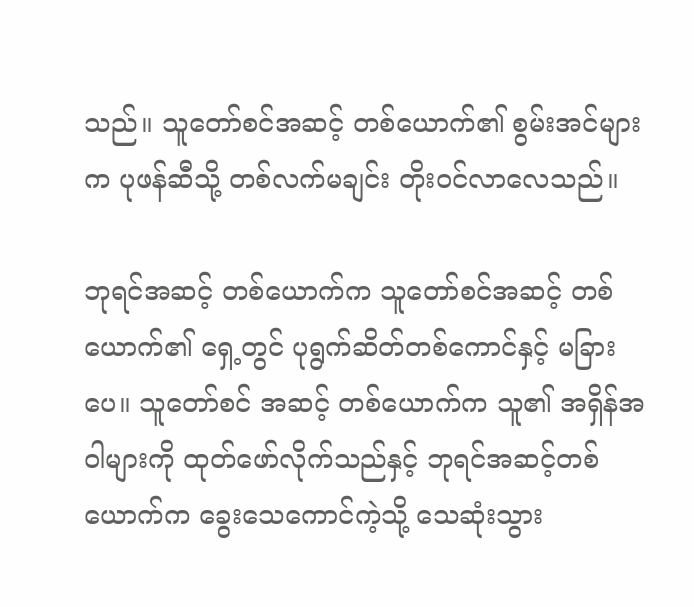သည်။ သူတော်စင်အဆင့် တစ်ယောက်၏ စွမ်းအင်များက ပုဖန်ဆီသို့ တစ်လက်မချင်း တိုး၀င်လာလေသည်။

ဘုရင်အဆင့် တစ်ယောက်က သူတော်စင်အဆင့် တစ်ယောက်၏ ရှေ့တွင် ပုရွက်ဆိတ်တစ်ကောင်နှင့် မခြားပေ။ သူတော်စင် အဆင့် တစ်ယောက်က သူ၏ အရှိန်အဝါများကို ထုတ်ဖော်လိုက်သည်နှင့် ဘုရင်အဆင့်တစ်ယောက်က ခွေးသေကောင်ကဲ့သို့ သေဆုံးသွား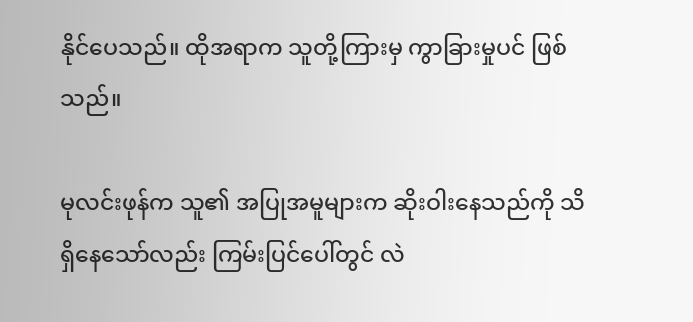နိုင်ပေသည်။ ထိုအရာက သူတို့ကြားမှ ကွာခြားမှုပင် ဖြစ်သည်။

မုလင်းဖုန်က သူ၏ အပြုအမူများက ဆိုးဝါးနေသည်ကို သိရှိနေသော်လည်း ကြမ်းပြင်ပေါ်တွင် လဲ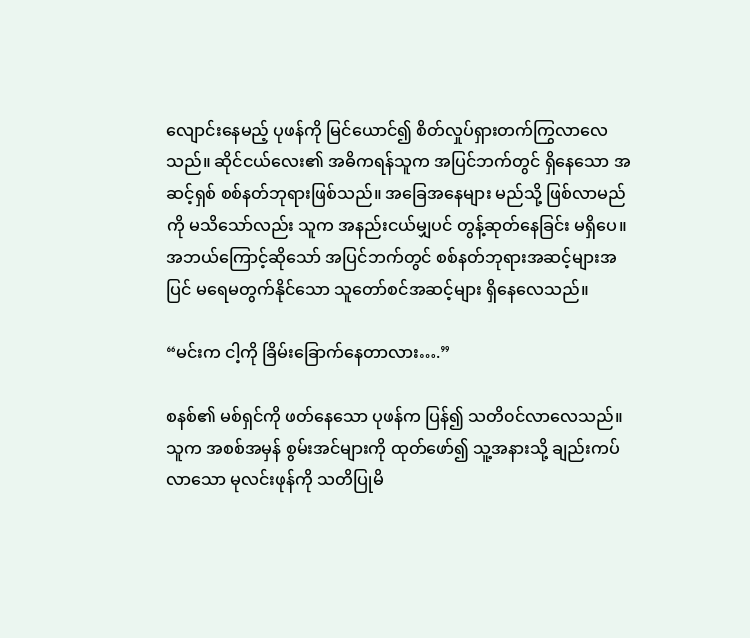လျောင်းနေမည့် ပုဖန်ကို မြင်ယောင်၍ စိတ်လှုပ်ရှားတက်ကြွလာလေသည်။ ဆိုင်ငယ်လေး၏ အဓိကရန်သူက အပြင်ဘက်တွင် ရှိနေသော အဆင့်ရှစ် စစ်နတ်ဘုရားဖြစ်သည်။ အခြေအနေများ မည်သို့ ဖြစ်လာမည်ကို မသိသော်လည်း သူက အနည်းငယ်မျှပင် တွန့်ဆုတ်နေခြင်း မရှိပေ။ အဘယ်ကြောင့်ဆိုသော် အပြင်ဘက်တွင် စစ်နတ်ဘုရားအဆင့်များအပြင် မရေမတွက်နိုင်သော သူတော်စင်အဆင့်များ ရှိနေလေသည်။

“မင်းက ငါ့ကို ခြိမ်းခြောက်နေတာလား….”

စနစ်၏ မစ်ရှင်ကို ဖတ်နေသော ပုဖန်က ပြန်၍ သတိ၀င်လာလေသည်။ သူက အစစ်အမှန် စွမ်းအင်များကို ထုတ်ဖော်၍ သူ့အနားသို့ ချည်းကပ်လာသော မုလင်းဖုန်ကို သတိပြုမိ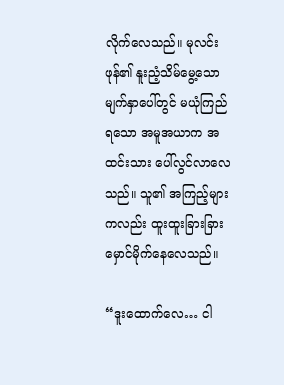လိုက်လေသည်။ မုလင်းဖုန်၏ နူးညံ့သိမ်မွေ့သော မျက်နှာပေါ်တွင် မယုံကြည်ရသော အမူအယာက အထင်းသား ပေါ်လွင်လာလေသည်။ သူ၏ အကြည့်များကလည်း ထူးထူးခြားခြား မှောင်မိုက်နေလေသည်။

“ဒူးထောက်လေ… ငါ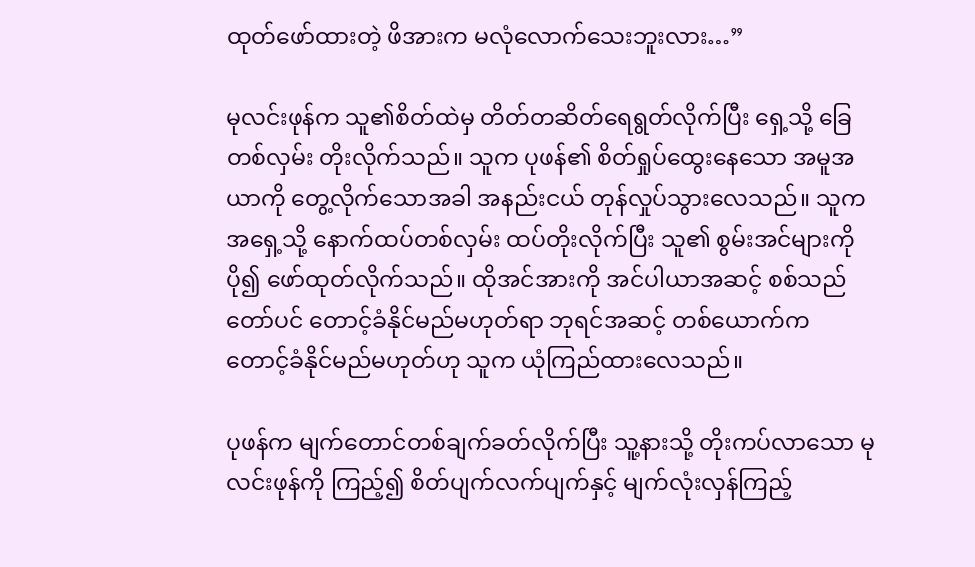ထုတ်ဖော်ထားတဲ့ ဖိအားက မလုံလောက်သေးဘူးလား…”

မုလင်းဖုန်က သူ၏စိတ်ထဲမှ တိတ်တဆိတ်ရေရွတ်လိုက်ပြီး ရှေ့သို့ ခြေတစ်လှမ်း တိုးလိုက်သည်။ သူက ပုဖန်၏ စိတ်ရှုပ်ထွေးနေသော အမူအယာကို တွေ့လိုက်သောအခါ အနည်းငယ် တုန်လှုပ်သွားလေသည်။ သူက အရှေ့သို့ နောက်ထပ်တစ်လှမ်း ထပ်တိုးလိုက်ပြီး သူ၏ စွမ်းအင်များကို ပို၍ ဖော်ထုတ်လိုက်သည်။ ထိုအင်အားကို အင်ပါယာအဆင့် စစ်သည်တော်ပင် တောင့်ခံနိုင်မည်မဟုတ်ရာ ဘုရင်အဆင့် တစ်ယောက်က တောင့်ခံနိုင်မည်မဟုတ်ဟု သူက ယုံကြည်ထားလေသည်။

ပုဖန်က မျက်တောင်တစ်ချက်ခတ်လိုက်ပြီး သူ့နားသို့ တိုးကပ်လာသော မုလင်းဖုန်ကို ကြည့်၍ စိတ်ပျက်လက်ပျက်နှင့် မျက်လုံးလှန်ကြည့်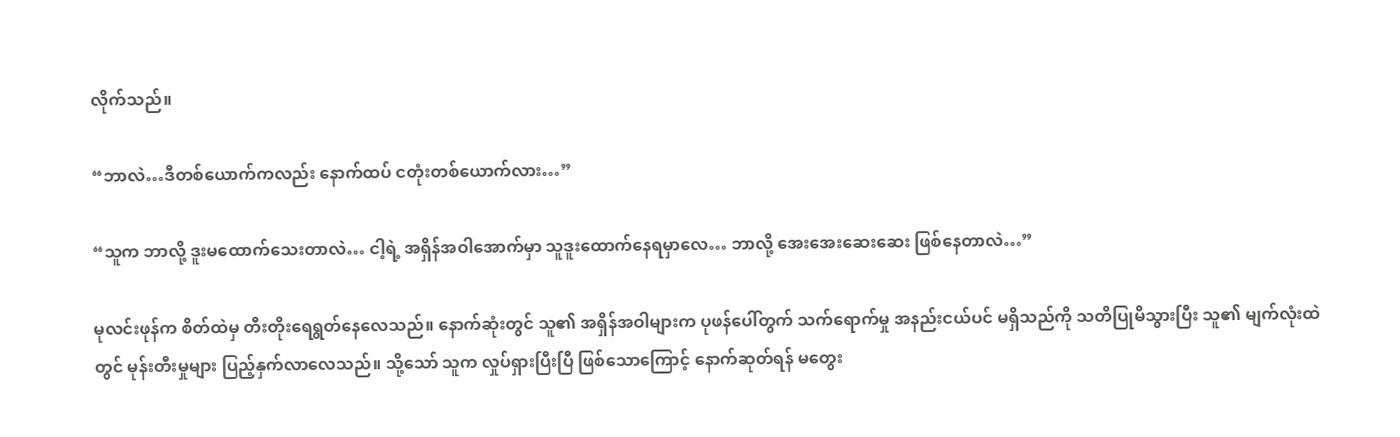လိုက်သည်။

“ဘာလဲ…ဒီတစ်ယောက်ကလည်း နောက်ထပ် ငတုံးတစ်ယောက်လား…”

“သူက ဘာလို့ ဒူးမထောက်သေးတာလဲ… ငါ့ရဲ့ အရှိန်အဝါအောက်မှာ သူဒူးထောက်နေရမှာလေ… ဘာလို့ အေးအေးဆေးဆေး ဖြစ်နေတာလဲ…”

မုလင်းဖုန်က စိတ်ထဲမှ တီးတိုးရေရွတ်နေလေသည်။ နောက်ဆုံးတွင် သူ၏ အရှိန်အဝါများက ပုဖန်ပေါ်တွက် သက်ရောက်မှု အနည်းငယ်ပင် မရှိသည်ကို သတိပြုမိသွားပြီး သူ၏ မျက်လုံးထဲတွင် မုန်းတီးမှုများ ပြည့်နှက်လာလေသည်။ သို့သော် သူက လှုပ်ရှားပြီးပြီ ဖြစ်သောကြောင့် နောက်ဆုတ်ရန် မတွေး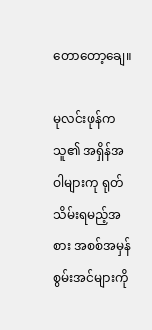တောတော့ချေ။

မုလင်းဖုန်က သူ၏ အရှိန်အဝါများကု ရုတ်သိမ်းရမည့်အစား အစစ်အမှန် စွမ်းအင်များကို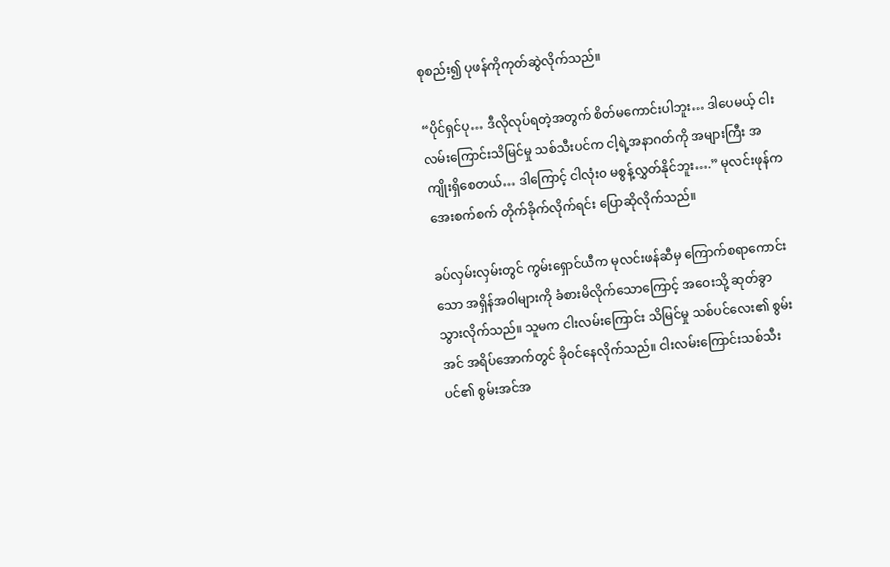စုစည်း၍ ပုဖန်ကိုကုတ်ဆွဲလိုက်သည်။

“ပိုင်ရှင်ပု… ဒီလိုလုပ်ရတဲ့အတွက် စိတ်မကောင်းပါဘူး… ဒါပေမယ့် ငါးလမ်းကြောင်းသိမြင်မှု သစ်သီးပင်က ငါ့ရဲ့အနာဂတ်ကို အများကြီး အကျိုးရှိစေတယ်… ဒါကြောင့် ငါလုံး၀ မစွန့်လွှတ်နိုင်ဘူး….” မုလင်းဖုန်က အေးစက်စက် တိုက်ခိုက်လိုက်ရင်း ပြောဆိုလိုက်သည်။

ခပ်လှမ်းလှမ်းတွင် ကွမ်းရှောင်ယီက မုလင်းဖန်ဆီမှ ကြောက်စရာကောင်းသော အရှိန်အဝါများကို ခံစားမိလိုက်သောကြောင့် အဝေးသို့ ဆုတ်ခွာသွားလိုက်သည်။ သူမက ငါးလမ်းကြောင်း သိမြင်မှု သစ်ပင်လေး၏ စွမ်းအင် အရိပ်အောက်တွင် ခို၀င်နေလိုက်သည်။ ငါးလမ်းကြောင်းသစ်သီးပင်၏ စွမ်းအင်အ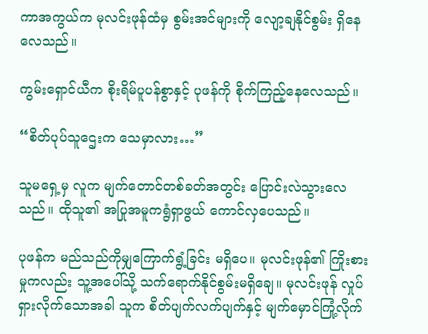ကာအကွယ်က မုလင်းဖုန်ထံမှ စွမ်းအင်များကို လျော့ချနိုင်စွမ်း ရှိနေလေသည်။

ကွမ်းရှောင်ယီက စိုးရိမ်ပူပန်စွာနှင့် ပုဖန်ကို စိုက်ကြည့်နေလေသည်။

“စိတ်ပုပ်သူဌေးက သေမှာလား…”

သူမရှေ့မှ လူက မျက်တောင်တစ်ခတ်အတွင်း ပြောင်းလဲသွားလေသည်။ ထိုသူ၏ အပြုအမူကရွံရှာဖွယ် ကောင်လှပေသည်။

ပုဖန်က မည်သည်ကိုမျှကြောက်ရွံ့ခြင်း မရှိပေ။ မုလင်းဖုန်၏ ကြိုးစားမှုကလည်း သူ့အပေါ်သို့ သက်ရောက်နိုင်စွမ်းမရှိချေ။ မုလင်းဖုန် လှုပ်ရှားလိုက်သောအခါ သူက စိတ်ပျက်လက်ပျက်နှင့် မျက်မှောင်ကြုံ့လိုက်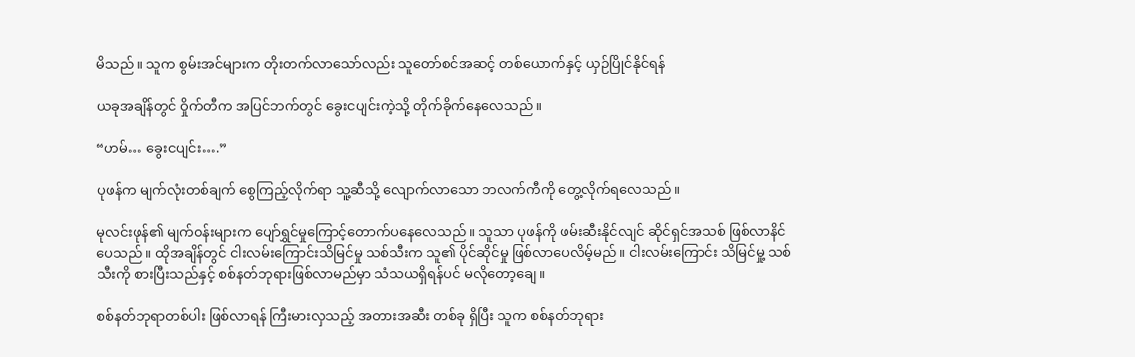မိသည်။ သူက စွမ်းအင်များက တိုးတက်လာသော်လည်း သူတော်စင်အဆင့် တစ်ယောက်နှင့် ယှဉ်ပြိုင်နိုင်ရန်

ယခုအချိန်တွင် ဝှိုက်တီက အပြင်ဘက်တွင် ခွေးငပျင်းကဲ့သို့ တိုက်ခိုက်နေလေသည်။

“ဟမ်… ခွေးငပျင်း….”

ပုဖန်က မျက်လုံးတစ်ချက် စွေကြည့်လိုက်ရာ သူ့ဆီသို့ လျောက်လာသော ဘလက်ကီကို တွေ့လိုက်ရလေသည်။

မုလင်းဖုန်၏ မျက်၀န်းများက ပျော်ရွှင်မှုကြောင့်တောက်ပနေလေသည်။ သူသာ ပုဖန်ကို ဖမ်းဆီးနိုင်လျင် ဆိုင်ရှင်အသစ် ဖြစ်လာနိင်ပေသည်။ ထိုအချိန်တွင် ငါးလမ်းကြောင်းသိမြင်မှု သစ်သီးက သူ၏ ပိုင်ဆိုင်မှု ဖြစ်လာပေလိမ့်မည်။ ငါးလမ်းကြောင်း သိမြင်မှု့ သစ်သီးကို စားပြီးသည်နှင့် စစ်နတ်ဘုရားဖြစ်လာမည်မှာ သံသယရှိရန်ပင် မလိုတော့ချေ။

စစ်နတ်ဘုရာတစ်ပါး ဖြစ်လာရန် ကြီးမားလှသည့် အတားအဆီး တစ်ခု ရှိပြီး သူက စစ်နတ်ဘုရား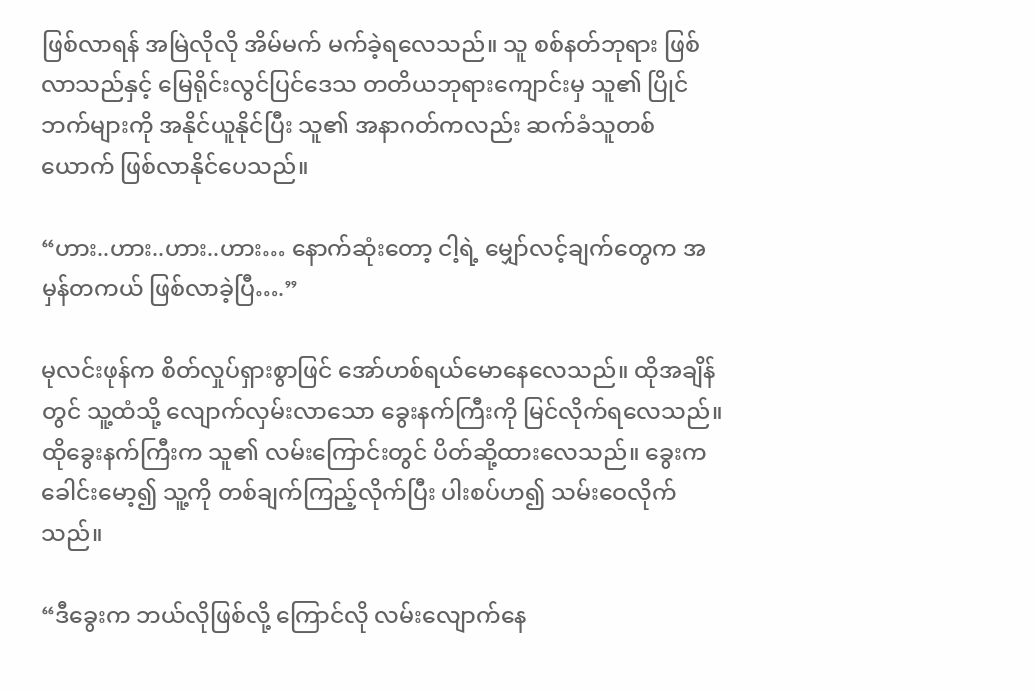ဖြစ်လာရန် အမြဲလိုလို အိမ်မက် မက်ခဲ့ရလေသည်။ သူ စစ်နတ်ဘုရား ဖြစ်လာသည်နှင့် မြေရိုင်းလွင်ပြင်ဒေသ တတိယဘုရားကျောင်းမှ သူ၏ ပြိုင်ဘက်များကို အနိုင်ယူနိုင်ပြီး သူ၏ အနာဂတ်ကလည်း ဆက်ခံသူတစ်ယောက် ဖြစ်လာနိုင်ပေသည်။

“ဟား..ဟား..ဟား..ဟား… နောက်ဆုံးတော့ ငါ့ရဲ့ မျှော်လင့်ချက်တွေက အမှန်တကယ် ဖြစ်လာခဲ့ပြီ….”

မုလင်းဖုန်က စိတ်လှုပ်ရှားစွာဖြင် အော်ဟစ်ရယ်မောနေလေသည်။ ထိုအချိန်တွင် သူ့ထံသို့ လျောက်လှမ်းလာသော ခွေးနက်ကြီးကို မြင်လိုက်ရလေသည်။ ထိုခွေးနက်ကြီးက သူ၏ လမ်းကြောင်းတွင် ပိတ်ဆို့ထားလေသည်။ ခွေးက ခေါင်းမော့၍ သူ့ကို တစ်ချက်ကြည့်လိုက်ပြီး ပါးစပ်ဟ၍ သမ်းဝေလိုက်သည်။

“ဒီခွေးက ဘယ်လိုဖြစ်လို့ ကြောင်လို လမ်းလျောက်နေ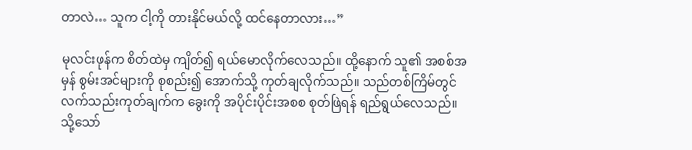တာလဲ… သူက ငါ့ကို တားနိုင်မယ်လို့ ထင်နေတာလား…”

မုလင်းဖုန်က စိတ်ထဲမှ ကျိတ်၍ ရယ်မောလိုက်လေသည်။ ထို့နောက် သူ၏ အစစ်အမှန် စွမ်းအင်များကို စုစည်း၍ အောက်သို့ ကုတ်ချလိုက်သည်။ သည်တစ်ကြိမ်တွင် လက်သည်းကုတ်ချက်က ခွေးကို အပိုင်းပိုင်းအစစ စုတ်ဖြဲရန် ရည်ရွယ်လေသည်။ သို့သော်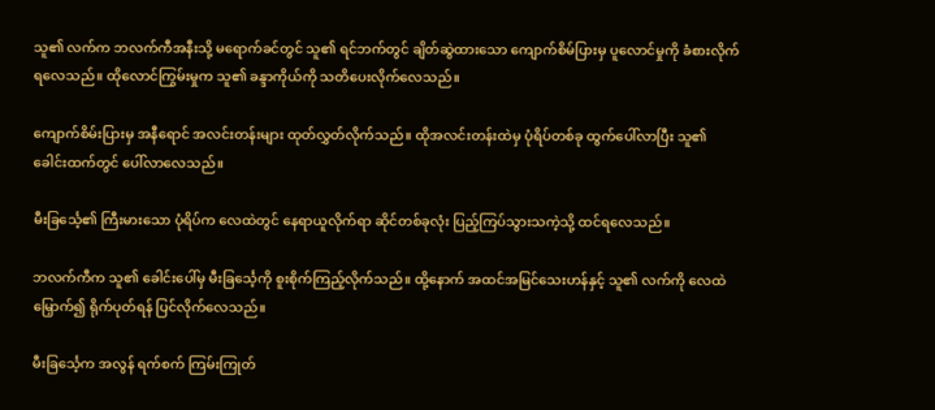သူ၏ လက်က ဘလက်ကီအနီးသို့ မရောက်ခင်တွင် သူ၏ ရင်ဘက်တွင် ချိတ်ဆွဲထားသော ကျောက်စိမ်ပြားမှ ပူလောင်မှုကို ခံစားလိုက်ရလေသည်။ ထိုလောင်ကြွမ်းမှုက သူ၏ ခန္ဒာကိုယ်ကို သတိပေးလိုက်လေသည်။

ကျောက်စိမ်းပြားမှ အနီရောင် အလင်းတန်းများ ထုတ်လွှတ်လိုက်သည်။ ထိုအလင်းတန်းထဲမှ ပုံရိပ်တစ်ခု ထွက်ပေါ်လာပြီး သူ၏ ခေါင်းထက်တွင် ပေါ်လာလေသည်။

မီးခြင်္သေ့၏ ကြီးမားသော ပုံရိပ်က လေထဲတွင် နေရာယူလိုက်ရာ ဆိုင်တစ်ခုလုံး ပြည့်ကြပ်သွားသကဲ့သို့ ထင်ရလေသည်။

ဘလက်ကီက သူ၏ ခေါင်းပေါ်မှ မီးခြင်္သေ့ကို စူးစိုက်ကြည့်လိုက်သည်။ ထို့နောက် အထင်အမြင်သေးဟန်နှင့် သူ၏ လက်ကို လေထဲမြှောက်၍ ရိုက်ပုတ်ရန် ပြင်လိုက်လေသည်။

မီးခြင်္သေ့က အလွန် ရက်စက် ကြမ်းကြုတ်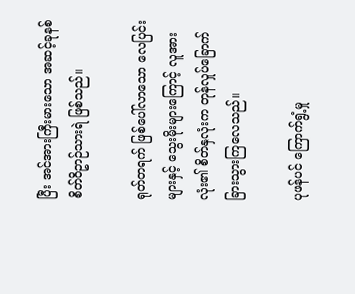ပြီး အင်အားကြီးမားသော အဆင့်ခုနစ် စိတ်ဝိဥာဉ်သားရဲ ဖြစ်သည်။

ရုတ်တရက် ဖြစ်ပေါ်လာသော လေပြင်းများနှင့် သွေးမိုးများကြောင့် လူအားလုံး၏ စိတ်နှလုံးက တုန်လှုပ်ခြောက်ခြားသွားကြလေသည်။

ပုဖန်ပင် ကြောက်ရွံ့မှု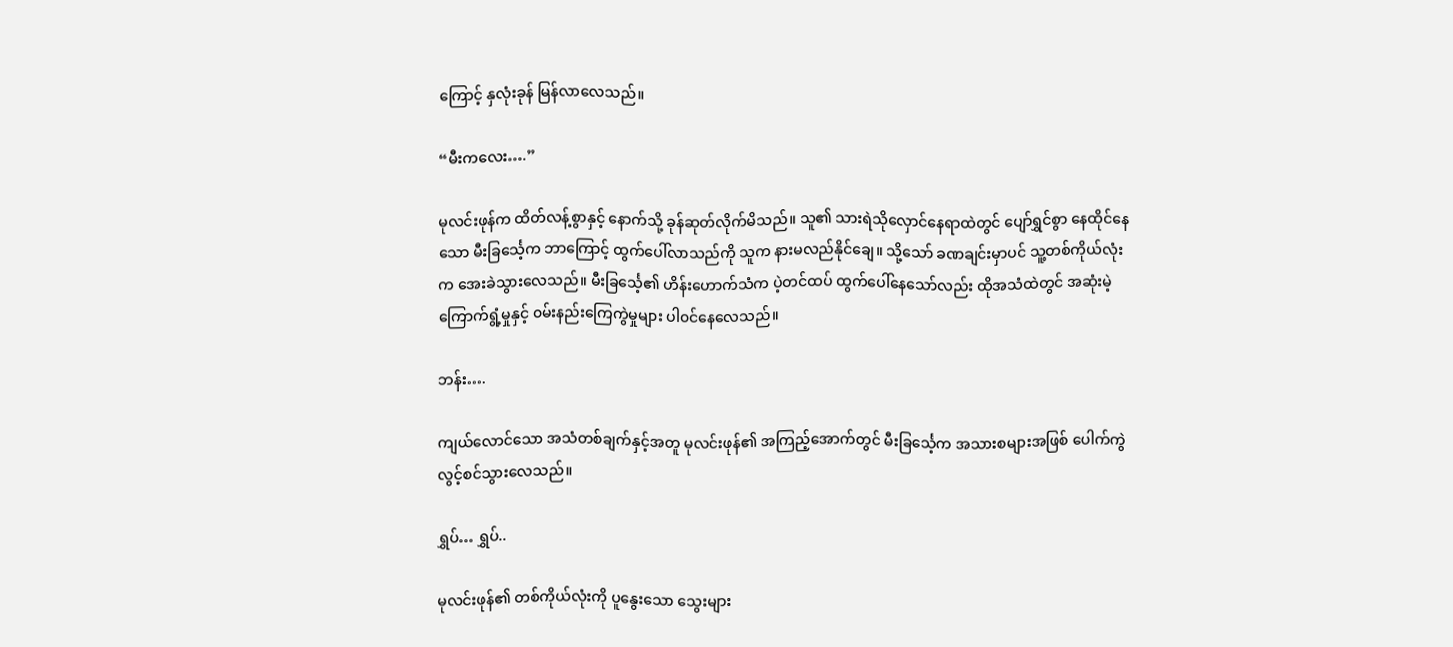ကြောင့် နှလုံးခုန် မြန်လာလေသည်။

“မီးကလေး….”

မုလင်းဖုန်က ထိတ်လန့်စွာနှင့် နောက်သို့ ခုန်ဆုတ်လိုက်မိသည်။ သူ၏ သားရဲသိုလှောင်နေရာထဲတွင် ပျော်ရွှင်စွာ နေထိုင်နေသော မီးခြင်္သေ့က ဘာကြောင့် ထွက်ပေါ်လာသည်ကို သူက နားမလည်နိုင်ချေ။ သို့သော် ခဏချင်းမှာပင် သူ့တစ်ကိုယ်လုံးက အေးခဲသွားလေသည်။ မီးခြင်္သေ့၏ ဟိန်းဟောက်သံက ပဲ့တင်ထပ် ထွက်ပေါ်နေသော်လည်း ထိုအသံထဲတွင် အဆုံးမဲ့ ကြောက်ရွံ့မှုနှင့် ၀မ်းနည်းကြေကွဲမှုများ ပါ၀င်နေလေသည်။

ဘန်း….

ကျယ်လောင်သော အသံတစ်ချက်နှင့်အတူ မုလင်းဖုန်၏ အကြည့်အောက်တွင် မီးခြင်္သေ့က အသားစများအဖြစ် ပေါက်ကွဲလွင့်စင်သွားလေသည်။

ရွှပ်… ရွှပ်..

မုလင်းဖုန်၏ တစ်ကိုယ်လုံးကို ပူနွေးသော သွေးများ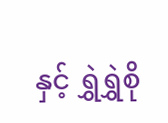နှင့် ရွှဲရွှဲစို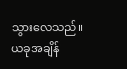သွားလေသည်။ ယခုအချိန်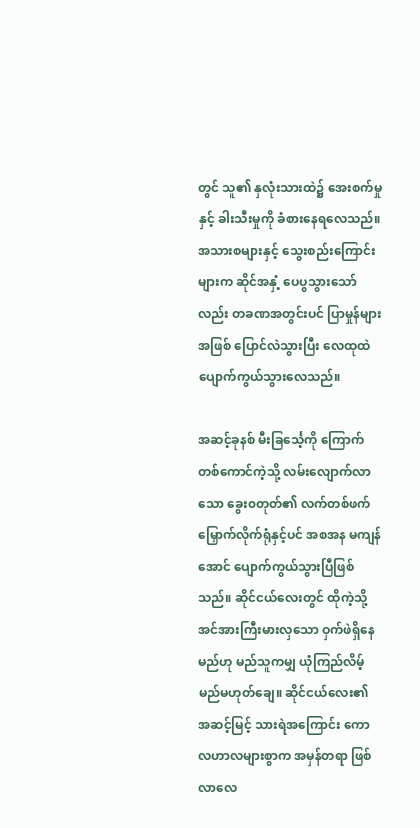တွင် သူ၏ နှလုံးသားထဲ၌ အေးစက်မှုနှင့် ခါးသီးမှုကို ခံစားနေရလေသည်။ အသားစများနှင့် သွေးစည်းကြောင်းများက ဆိုင်အနှံ့ ပေပွသွားသော်လည်း တခဏအတွင်းပင် ပြာမှုန်များအဖြစ် ပြောင်လဲသွားပြီး လေထုထဲ ပျောက်ကွယ်သွားလေသည်။

အဆင့်ခုနစ် မီးခြင်္သေ့ကို ကြောက်တစ်ကောင်ကဲ့သို့ လမ်းလျောက်လာသော ခွေး၀တုတ်၏ လက်တစ်ဖက် မြှောက်လိုက်ရုံနှင့်ပင် အစအန မကျန်အောင် ပျောက်ကွယ်သွားပြီဖြစ်သည်။ ဆိုင်ငယ်လေးတွင် ထိုကဲ့သို့ အင်အားကြီးမားလှသော ဝှက်ဖဲရှိနေမည်ဟု မည်သူကမျှ ယုံကြည်လိမ့်မည်မဟုတ်ချေ။ ဆိုင်ငယ်လေး၏ အဆင့်မြင့် သားရဲအကြောင်း ကောလဟာလများစွာက အမှန်တရာ ဖြစ်လာလေ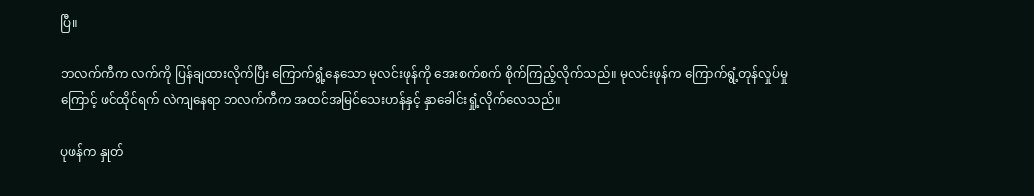ပြီ။

ဘလက်ကီက လက်ကို ပြန်ချထားလိုက်ပြီး ကြောက်ရွံ့နေသော မုလင်းဖုန်ကို အေးစက်စက် စိုက်ကြည့်လိုက်သည်။ မုလင်းဖုန်က ကြောက်ရွံ့တုန်လှုပ်မှုကြောင့် ဖင်ထိုင်ရက် လဲကျနေရာ ဘလက်ကီက အထင်အမြင်သေးဟန်နှင့် နှာခေါင်းရှုံ့လိုက်လေသည်။

ပုဖန်က နှုတ်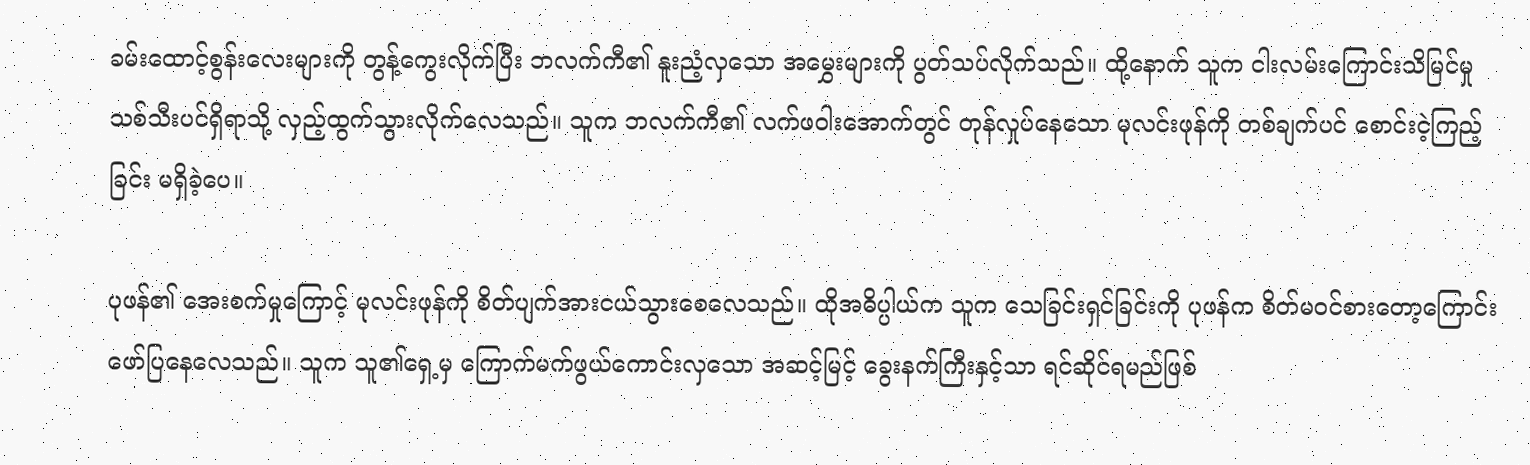ခမ်းထောင့်စွန်းလေးများကို တွန့်ကွေးလိုက်ပြီး ဘလက်ကီ၏ နူးညံ့လှသော အမွှေးများကို ပွတ်သပ်လိုက်သည်။ ထို့နောက် သူက ငါးလမ်းကြောင်းသိမြင်မှု သစ်သီးပင်ရှိရာသို့ လှည့်ထွက်သွားလိုက်လေသည်။ သူက ဘလက်ကီ၏ လက်ဖဝါးအောက်တွင် တုန်လှုပ်နေသော မုလင်းဖုန်ကို တစ်ချက်ပင် စောင်းငဲ့ကြည့်ခြင်း မရှိခဲ့ပေ။

ပုဖန်၏ အေးစက်မှုကြောင့် မုလင်းဖုန်ကို စိတ်ပျက်အားငယ်သွားစေလေသည်။ ထိုအဓိပ္ပါယ်က သူက သေခြင်းရှင်ခြင်းကို ပုဖန်က စိတ်မ၀င်စားတော့ကြောင်း ဖော်ပြနေလေသည်။ သူက သူ၏ရှေ့မှ ကြောက်မက်ဖွယ်ကောင်းလှသော အဆင့်မြင့် ခွေးနက်ကြီးနှင့်သာ ရင်ဆိုင်ရမည်ဖြစ်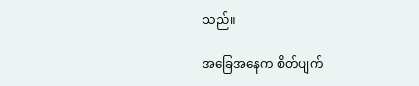သည်။

အခြေအနေက စိတ်ပျက်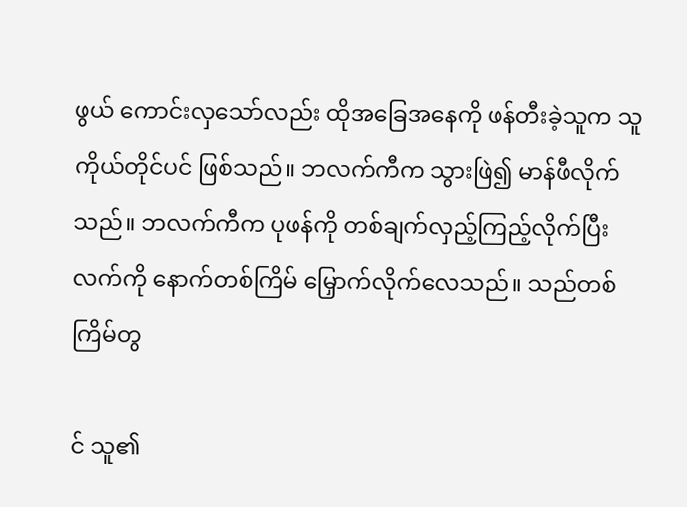ဖွယ် ကောင်းလှသော်လည်း ထိုအခြေအနေကို ဖန်တီးခဲ့သူက သူကိုယ်တိုင်ပင် ဖြစ်သည်။ ဘလက်ကီက သွားဖြဲ၍ မာန်ဖီလိုက်သည်။ ဘလက်ကီက ပုဖန်ကို တစ်ချက်လှည့်ကြည့်လိုက်ပြီး လက်ကို နောက်တစ်ကြိမ် မြှောက်လိုက်လေသည်။ သည်တစ်ကြိမ်တွ

င် သူ၏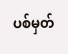ပစ်မှတ်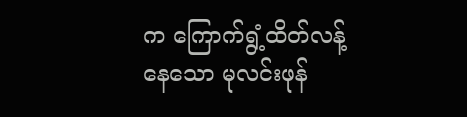က ကြောက်ရွံ့ထိတ်လန့်နေသော မုလင်းဖုန်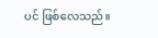ပင် ဖြစ်လေသည်။